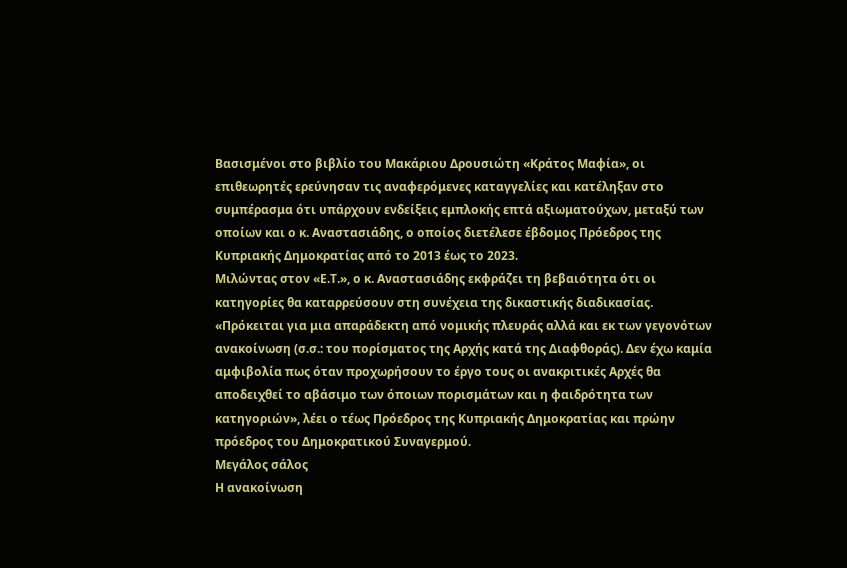Βασισμένοι στο βιβλίο του Μακάριου Δρουσιώτη «Κράτος Μαφία», οι επιθεωρητές ερεύνησαν τις αναφερόμενες καταγγελίες και κατέληξαν στο συμπέρασμα ότι υπάρχουν ενδείξεις εμπλοκής επτά αξιωματούχων, μεταξύ των οποίων και ο κ. Αναστασιάδης, ο οποίος διετέλεσε έβδομος Πρόεδρος της Κυπριακής Δημοκρατίας από το 2013 έως το 2023.
Μιλώντας στον «Ε.Τ.», ο κ. Αναστασιάδης εκφράζει τη βεβαιότητα ότι οι κατηγορίες θα καταρρεύσουν στη συνέχεια της δικαστικής διαδικασίας. «Πρόκειται για μια απαράδεκτη από νομικής πλευράς αλλά και εκ των γεγονότων ανακοίνωση (σ.σ.: του πορίσματος της Αρχής κατά της Διαφθοράς). Δεν έχω καμία αμφιβολία πως όταν προχωρήσουν το έργο τους οι ανακριτικές Αρχές θα αποδειχθεί το αβάσιμο των όποιων πορισμάτων και η φαιδρότητα των κατηγοριών», λέει ο τέως Πρόεδρος της Κυπριακής Δημοκρατίας και πρώην πρόεδρος του Δημοκρατικού Συναγερμού.
Μεγάλος σάλος
Η ανακοίνωση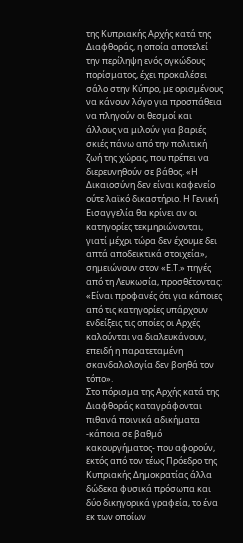της Κυπριακής Αρχής κατά της Διαφθοράς, η οποία αποτελεί την περίληψη ενός ογκώδους πορίσματος, έχει προκαλέσει σάλο στην Κύπρο, με ορισμένους να κάνουν λόγο για προσπάθεια να πληγούν οι θεσμοί και άλλους να μιλούν για βαριές σκιές πάνω από την πολιτική ζωή της χώρας, που πρέπει να διερευνηθούν σε βάθος. «Η Δικαιοσύνη δεν είναι καφενείο ούτε λαϊκό δικαστήριο. Η Γενική Εισαγγελία θα κρίνει αν οι κατηγορίες τεκμηριώνονται, γιατί μέχρι τώρα δεν έχουμε δει απτά αποδεικτικά στοιχεία», σημειώνουν στον «Ε.Τ.» πηγές από τη Λευκωσία, προσθέτοντας: «Είναι προφανές ότι για κάποιες από τις κατηγορίες υπάρχουν ενδείξεις τις οποίες οι Αρχές καλούνται να διαλευκάνουν, επειδή η παρατεταμένη σκανδαλολογία δεν βοηθά τον τόπο».
Στο πόρισμα της Αρχής κατά της Διαφθοράς καταγράφονται πιθανά ποινικά αδικήματα -κάποια σε βαθμό κακουργήματος- που αφορούν, εκτός από τον τέως Πρόεδρο της Κυπριακής Δημοκρατίας άλλα δώδεκα φυσικά πρόσωπα και δύο δικηγορικά γραφεία, το ένα εκ των οποίων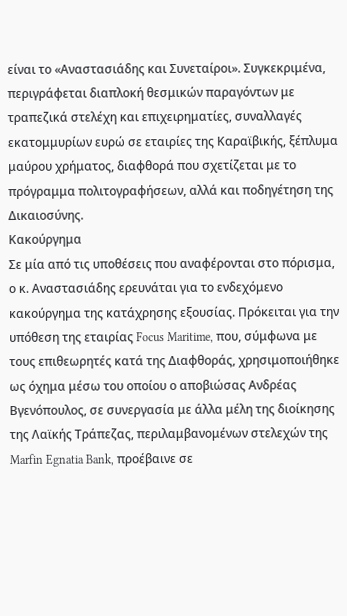είναι το «Αναστασιάδης και Συνεταίροι». Συγκεκριμένα, περιγράφεται διαπλοκή θεσμικών παραγόντων με τραπεζικά στελέχη και επιχειρηματίες, συναλλαγές εκατομμυρίων ευρώ σε εταιρίες της Καραϊβικής, ξέπλυμα μαύρου χρήματος, διαφθορά που σχετίζεται με το πρόγραμμα πολιτογραφήσεων, αλλά και ποδηγέτηση της Δικαιοσύνης.
Κακούργημα
Σε μία από τις υποθέσεις που αναφέρονται στο πόρισμα, ο κ. Αναστασιάδης ερευνάται για το ενδεχόμενο κακούργημα της κατάχρησης εξουσίας. Πρόκειται για την υπόθεση της εταιρίας Focus Maritime, που, σύμφωνα με τους επιθεωρητές κατά της Διαφθοράς, χρησιμοποιήθηκε ως όχημα μέσω του οποίου ο αποβιώσας Ανδρέας Βγενόπουλος, σε συνεργασία με άλλα μέλη της διοίκησης της Λαϊκής Τράπεζας, περιλαμβανομένων στελεχών της Marfin Egnatia Bank, προέβαινε σε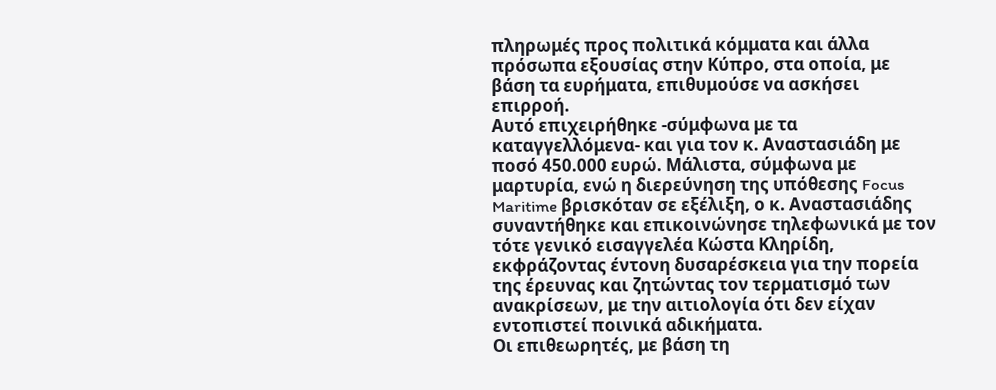πληρωμές προς πολιτικά κόμματα και άλλα πρόσωπα εξουσίας στην Κύπρο, στα οποία, με βάση τα ευρήματα, επιθυμούσε να ασκήσει επιρροή.
Αυτό επιχειρήθηκε -σύμφωνα με τα καταγγελλόμενα- και για τον κ. Αναστασιάδη με ποσό 450.000 ευρώ. Μάλιστα, σύμφωνα με μαρτυρία, ενώ η διερεύνηση της υπόθεσης Focus Maritime βρισκόταν σε εξέλιξη, ο κ. Αναστασιάδης συναντήθηκε και επικοινώνησε τηλεφωνικά με τον τότε γενικό εισαγγελέα Κώστα Κληρίδη, εκφράζοντας έντονη δυσαρέσκεια για την πορεία της έρευνας και ζητώντας τον τερματισμό των ανακρίσεων, με την αιτιολογία ότι δεν είχαν εντοπιστεί ποινικά αδικήματα.
Οι επιθεωρητές, με βάση τη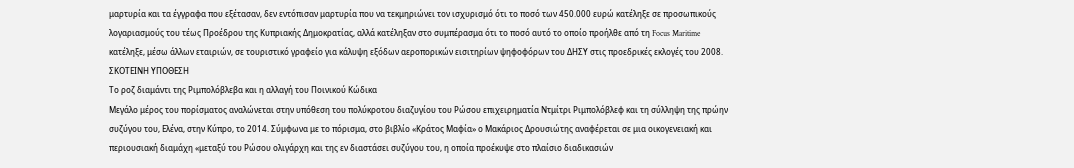μαρτυρία και τα έγγραφα που εξέτασαν, δεν εντόπισαν μαρτυρία που να τεκμηριώνει τον ισχυρισμό ότι το ποσό των 450.000 ευρώ κατέληξε σε προσωπικούς λογαριασμούς του τέως Προέδρου της Κυπριακής Δημοκρατίας, αλλά κατέληξαν στο συμπέρασμα ότι το ποσό αυτό το οποίο προήλθε από τη Focus Maritime κατέληξε, μέσω άλλων εταιριών, σε τουριστικό γραφείο για κάλυψη εξόδων αεροπορικών εισιτηρίων ψηφοφόρων του ΔΗΣΥ στις προεδρικές εκλογές του 2008.
ΣΚΟΤΕΙΝΗ ΥΠΟΘΕΣΗ
Το ροζ διαμάντι της Ριμπολόβλεβα και η αλλαγή του Ποινικού Κώδικα
Μεγάλο μέρος του πορίσματος αναλώνεται στην υπόθεση του πολύκροτου διαζυγίου του Ρώσου επιχειρηματία Ντμίτρι Ριμπολόβλεφ και τη σύλληψη της πρώην συζύγου του, Ελένα, στην Κύπρο, το 2014. Σύμφωνα με το πόρισμα, στο βιβλίο «Κράτος Μαφία» ο Μακάριος Δρουσιώτης αναφέρεται σε μια οικογενειακή και περιουσιακή διαμάχη «μεταξύ του Ρώσου ολιγάρχη και της εν διαστάσει συζύγου του, η οποία προέκυψε στο πλαίσιο διαδικασιών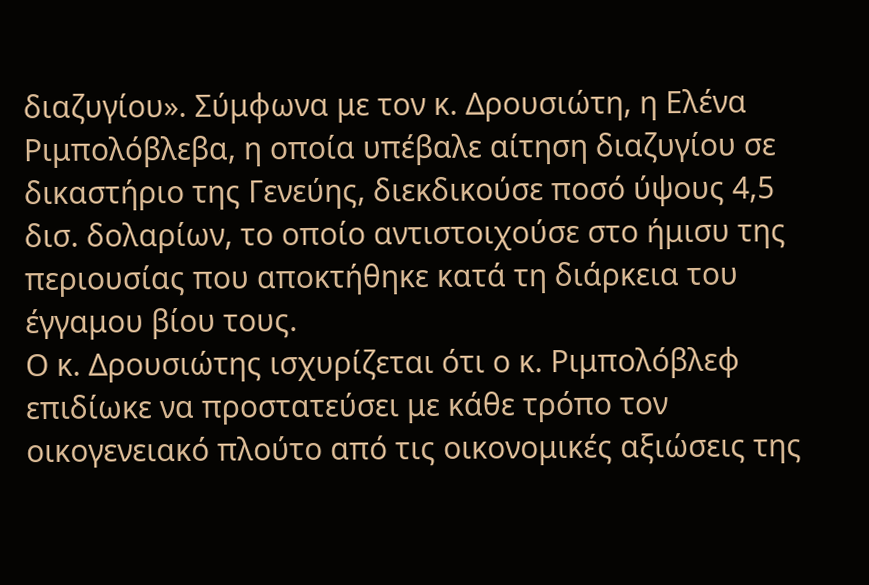διαζυγίου». Σύμφωνα με τον κ. Δρουσιώτη, η Ελένα Ριμπολόβλεβα, η οποία υπέβαλε αίτηση διαζυγίου σε δικαστήριο της Γενεύης, διεκδικούσε ποσό ύψους 4,5 δισ. δολαρίων, το οποίο αντιστοιχούσε στο ήμισυ της περιουσίας που αποκτήθηκε κατά τη διάρκεια του έγγαμου βίου τους.
Ο κ. Δρουσιώτης ισχυρίζεται ότι ο κ. Ριμπολόβλεφ επιδίωκε να προστατεύσει με κάθε τρόπο τον οικογενειακό πλούτο από τις οικονομικές αξιώσεις της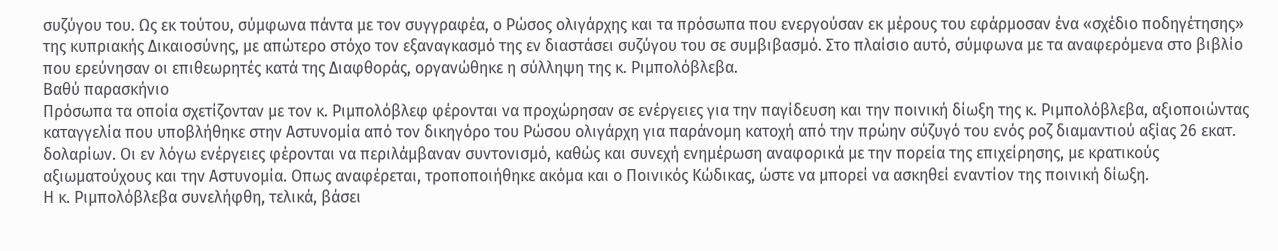συζύγου του. Ως εκ τούτου, σύμφωνα πάντα με τον συγγραφέα, ο Ρώσος ολιγάρχης και τα πρόσωπα που ενεργούσαν εκ μέρους του εφάρμοσαν ένα «σχέδιο ποδηγέτησης» της κυπριακής Δικαιοσύνης, με απώτερο στόχο τον εξαναγκασμό της εν διαστάσει συζύγου του σε συμβιβασμό. Στο πλαίσιο αυτό, σύμφωνα με τα αναφερόμενα στο βιβλίο που ερεύνησαν οι επιθεωρητές κατά της Διαφθοράς, οργανώθηκε η σύλληψη της κ. Ριμπολόβλεβα.
Βαθύ παρασκήνιο
Πρόσωπα τα οποία σχετίζονταν με τον κ. Ριμπολόβλεφ φέρονται να προχώρησαν σε ενέργειες για την παγίδευση και την ποινική δίωξη της κ. Ριμπολόβλεβα, αξιοποιώντας καταγγελία που υποβλήθηκε στην Αστυνομία από τον δικηγόρο του Ρώσου ολιγάρχη για παράνομη κατοχή από την πρώην σύζυγό του ενός ροζ διαμαντιού αξίας 26 εκατ. δολαρίων. Οι εν λόγω ενέργειες φέρονται να περιλάμβαναν συντονισμό, καθώς και συνεχή ενημέρωση αναφορικά με την πορεία της επιχείρησης, με κρατικούς αξιωματούχους και την Αστυνομία. Οπως αναφέρεται, τροποποιήθηκε ακόμα και ο Ποινικός Κώδικας, ώστε να μπορεί να ασκηθεί εναντίον της ποινική δίωξη.
Η κ. Ριμπολόβλεβα συνελήφθη, τελικά, βάσει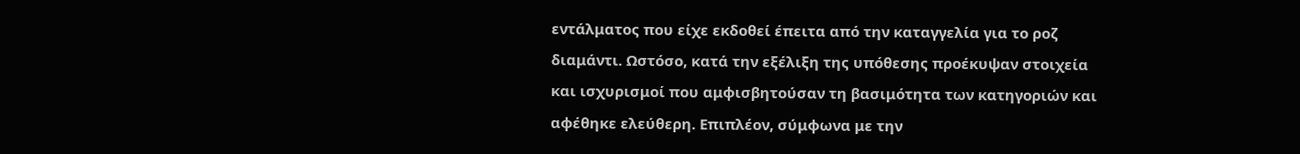εντάλματος που είχε εκδοθεί έπειτα από την καταγγελία για το ροζ διαμάντι. Ωστόσο, κατά την εξέλιξη της υπόθεσης προέκυψαν στοιχεία και ισχυρισμοί που αμφισβητούσαν τη βασιμότητα των κατηγοριών και αφέθηκε ελεύθερη. Επιπλέον, σύμφωνα με την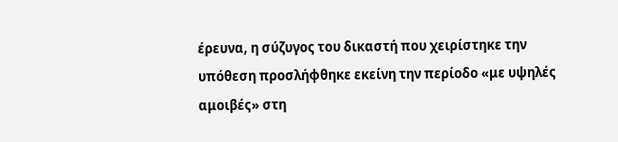έρευνα, η σύζυγος του δικαστή που χειρίστηκε την υπόθεση προσλήφθηκε εκείνη την περίοδο «με υψηλές αμοιβές» στη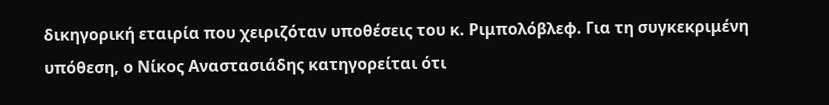δικηγορική εταιρία που χειριζόταν υποθέσεις του κ. Ριμπολόβλεφ. Για τη συγκεκριμένη υπόθεση, ο Νίκος Αναστασιάδης κατηγορείται ότι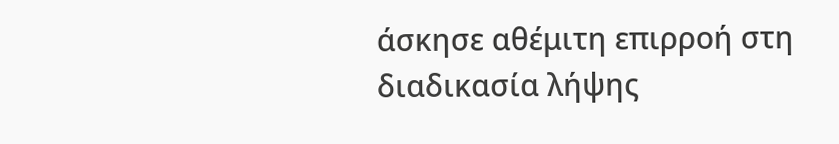άσκησε αθέμιτη επιρροή στη διαδικασία λήψης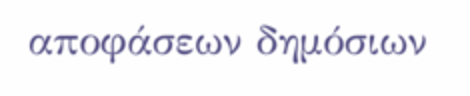αποφάσεων δημόσιων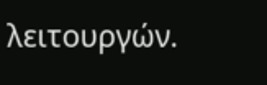λειτουργών.